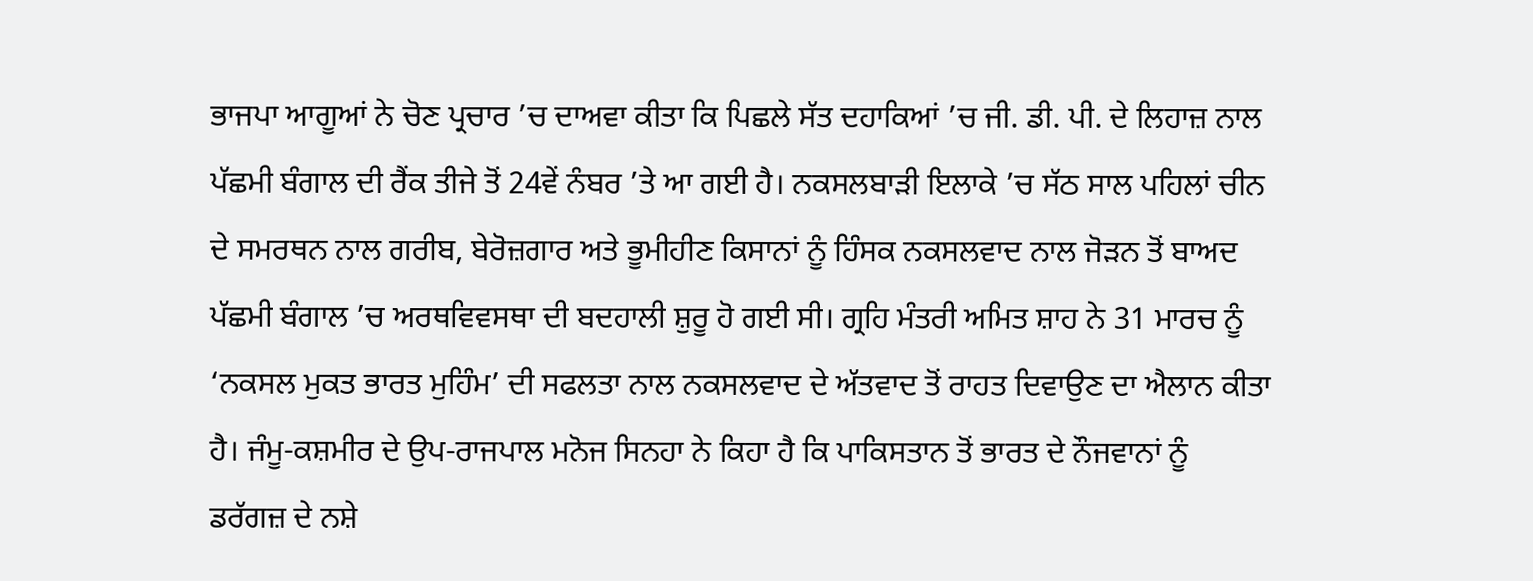ਭਾਜਪਾ ਆਗੂਆਂ ਨੇ ਚੋਣ ਪ੍ਰਚਾਰ ’ਚ ਦਾਅਵਾ ਕੀਤਾ ਕਿ ਪਿਛਲੇ ਸੱਤ ਦਹਾਕਿਆਂ ’ਚ ਜੀ. ਡੀ. ਪੀ. ਦੇ ਲਿਹਾਜ਼ ਨਾਲ ਪੱਛਮੀ ਬੰਗਾਲ ਦੀ ਰੈਂਕ ਤੀਜੇ ਤੋਂ 24ਵੇਂ ਨੰਬਰ ’ਤੇ ਆ ਗਈ ਹੈ। ਨਕਸਲਬਾੜੀ ਇਲਾਕੇ ’ਚ ਸੱਠ ਸਾਲ ਪਹਿਲਾਂ ਚੀਨ ਦੇ ਸਮਰਥਨ ਨਾਲ ਗਰੀਬ, ਬੇਰੋਜ਼ਗਾਰ ਅਤੇ ਭੂਮੀਹੀਣ ਕਿਸਾਨਾਂ ਨੂੰ ਹਿੰਸਕ ਨਕਸਲਵਾਦ ਨਾਲ ਜੋੜਨ ਤੋਂ ਬਾਅਦ ਪੱਛਮੀ ਬੰਗਾਲ ’ਚ ਅਰਥਵਿਵਸਥਾ ਦੀ ਬਦਹਾਲੀ ਸ਼ੁਰੂ ਹੋ ਗਈ ਸੀ। ਗ੍ਰਹਿ ਮੰਤਰੀ ਅਮਿਤ ਸ਼ਾਹ ਨੇ 31 ਮਾਰਚ ਨੂੰ ‘ਨਕਸਲ ਮੁਕਤ ਭਾਰਤ ਮੁਹਿੰਮ’ ਦੀ ਸਫਲਤਾ ਨਾਲ ਨਕਸਲਵਾਦ ਦੇ ਅੱਤਵਾਦ ਤੋਂ ਰਾਹਤ ਦਿਵਾਉਣ ਦਾ ਐਲਾਨ ਕੀਤਾ ਹੈ। ਜੰਮੂ-ਕਸ਼ਮੀਰ ਦੇ ਉਪ-ਰਾਜਪਾਲ ਮਨੋਜ ਸਿਨਹਾ ਨੇ ਕਿਹਾ ਹੈ ਕਿ ਪਾਕਿਸਤਾਨ ਤੋਂ ਭਾਰਤ ਦੇ ਨੌਜਵਾਨਾਂ ਨੂੰ ਡਰੱਗਜ਼ ਦੇ ਨਸ਼ੇ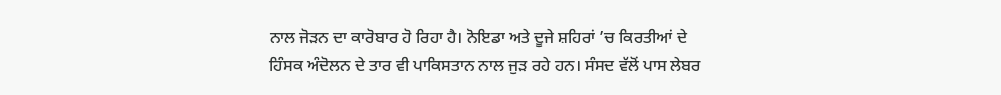ਨਾਲ ਜੋੜਨ ਦਾ ਕਾਰੋਬਾਰ ਹੋ ਰਿਹਾ ਹੈ। ਨੋਇਡਾ ਅਤੇ ਦੂਜੇ ਸ਼ਹਿਰਾਂ ’ਚ ਕਿਰਤੀਆਂ ਦੇ ਹਿੰਸਕ ਅੰਦੋਲਨ ਦੇ ਤਾਰ ਵੀ ਪਾਕਿਸਤਾਨ ਨਾਲ ਜੁੜ ਰਹੇ ਹਨ। ਸੰਸਦ ਵੱਲੋਂ ਪਾਸ ਲੇਬਰ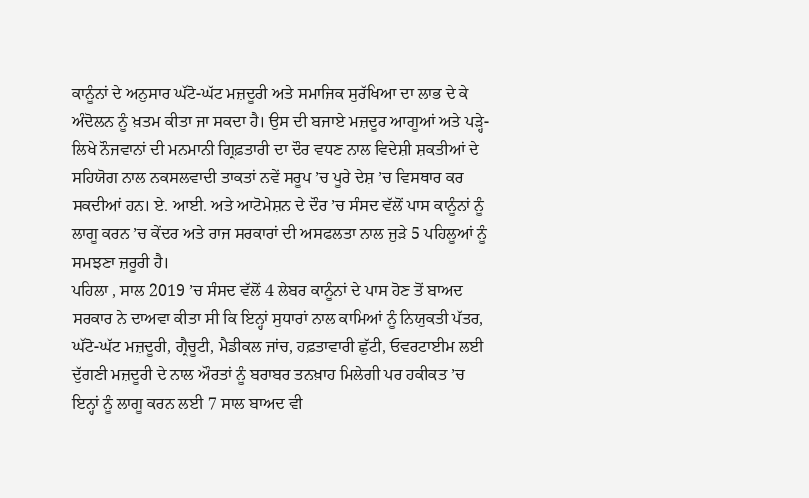ਕਾਨੂੰਨਾਂ ਦੇ ਅਨੁਸਾਰ ਘੱਟੋ-ਘੱਟ ਮਜ਼ਦੂਰੀ ਅਤੇ ਸਮਾਜਿਕ ਸੁਰੱਖਿਆ ਦਾ ਲਾਭ ਦੇ ਕੇ ਅੰਦੋਲਨ ਨੂੰ ਖ਼ਤਮ ਕੀਤਾ ਜਾ ਸਕਦਾ ਹੈ। ਉਸ ਦੀ ਬਜਾਏ ਮਜ਼ਦੂਰ ਆਗੂਆਂ ਅਤੇ ਪੜ੍ਹੇ-ਲਿਖੇ ਨੌਜਵਾਨਾਂ ਦੀ ਮਨਮਾਨੀ ਗ੍ਰਿਫ਼ਤਾਰੀ ਦਾ ਦੌਰ ਵਧਣ ਨਾਲ ਵਿਦੇਸ਼ੀ ਸ਼ਕਤੀਆਂ ਦੇ ਸਹਿਯੋਗ ਨਾਲ ਨਕਸਲਵਾਦੀ ਤਾਕਤਾਂ ਨਵੇਂ ਸਰੂਪ ’ਚ ਪੂਰੇ ਦੇਸ਼ ’ਚ ਵਿਸਥਾਰ ਕਰ ਸਕਦੀਆਂ ਹਨ। ਏ. ਆਈ. ਅਤੇ ਆਟੋਮੇਸ਼ਨ ਦੇ ਦੌਰ ’ਚ ਸੰਸਦ ਵੱਲੋਂ ਪਾਸ ਕਾਨੂੰਨਾਂ ਨੂੰ ਲਾਗੂ ਕਰਨ ’ਚ ਕੇਂਦਰ ਅਤੇ ਰਾਜ ਸਰਕਾਰਾਂ ਦੀ ਅਸਫਲਤਾ ਨਾਲ ਜੁੜੇ 5 ਪਹਿਲੂਆਂ ਨੂੰ ਸਮਝਣਾ ਜ਼ਰੂਰੀ ਹੈ।
ਪਹਿਲਾ , ਸਾਲ 2019 ’ਚ ਸੰਸਦ ਵੱਲੋਂ 4 ਲੇਬਰ ਕਾਨੂੰਨਾਂ ਦੇ ਪਾਸ ਹੋਣ ਤੋਂ ਬਾਅਦ ਸਰਕਾਰ ਨੇ ਦਾਅਵਾ ਕੀਤਾ ਸੀ ਕਿ ਇਨ੍ਹਾਂ ਸੁਧਾਰਾਂ ਨਾਲ ਕਾਮਿਆਂ ਨੂੰ ਨਿਯੁਕਤੀ ਪੱਤਰ, ਘੱਟੋ-ਘੱਟ ਮਜ਼ਦੂਰੀ, ਗ੍ਰੈਚੂਟੀ, ਮੈਡੀਕਲ ਜਾਂਚ, ਹਫ਼ਤਾਵਾਰੀ ਛੁੱਟੀ, ਓਵਰਟਾਈਮ ਲਈ ਦੁੱਗਣੀ ਮਜ਼ਦੂਰੀ ਦੇ ਨਾਲ ਔਰਤਾਂ ਨੂੰ ਬਰਾਬਰ ਤਨਖ਼ਾਹ ਮਿਲੇਗੀ ਪਰ ਹਕੀਕਤ ’ਚ ਇਨ੍ਹਾਂ ਨੂੰ ਲਾਗੂ ਕਰਨ ਲਈ 7 ਸਾਲ ਬਾਅਦ ਵੀ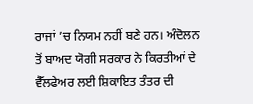ਰਾਜਾਂ ’ਚ ਨਿਯਮ ਨਹੀਂ ਬਣੇ ਹਨ। ਅੰਦੋਲਨ ਤੋਂ ਬਾਅਦ ਯੋਗੀ ਸਰਕਾਰ ਨੇ ਕਿਰਤੀਆਂ ਦੇ ਵੈੱਲਫੇਅਰ ਲਈ ਸ਼ਿਕਾਇਤ ਤੰਤਰ ਦੀ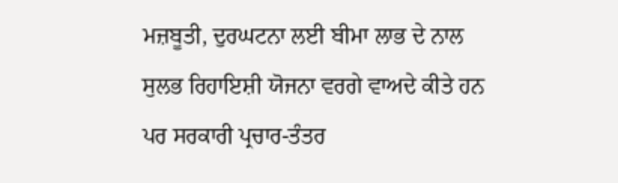ਮਜ਼ਬੂਤੀ, ਦੁਰਘਟਨਾ ਲਈ ਬੀਮਾ ਲਾਭ ਦੇ ਨਾਲ ਸੁਲਭ ਰਿਹਾਇਸ਼ੀ ਯੋਜਨਾ ਵਰਗੇ ਵਾਅਦੇ ਕੀਤੇ ਹਨ ਪਰ ਸਰਕਾਰੀ ਪ੍ਰਚਾਰ-ਤੰਤਰ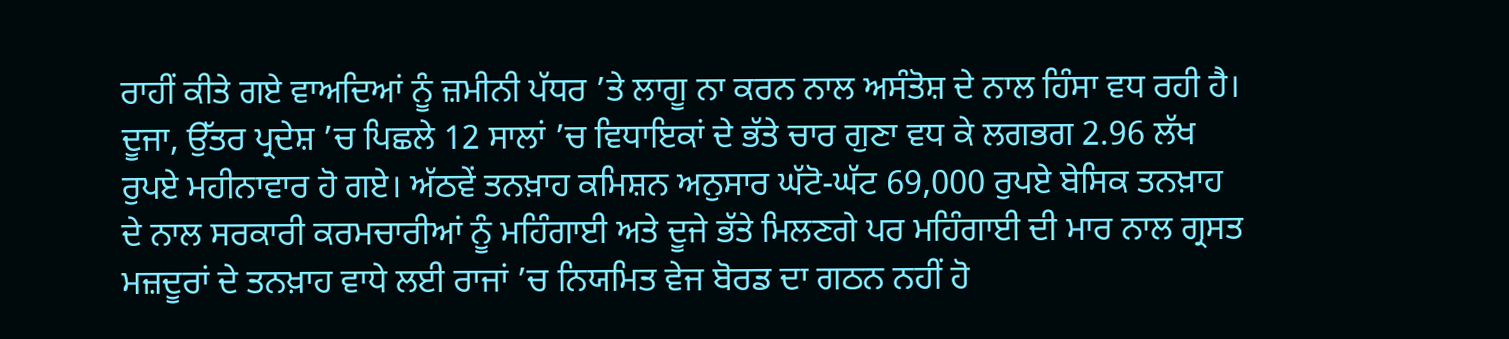ਰਾਹੀਂ ਕੀਤੇ ਗਏ ਵਾਅਦਿਆਂ ਨੂੰ ਜ਼ਮੀਨੀ ਪੱਧਰ ’ਤੇ ਲਾਗੂ ਨਾ ਕਰਨ ਨਾਲ ਅਸੰਤੋਸ਼ ਦੇ ਨਾਲ ਹਿੰਸਾ ਵਧ ਰਹੀ ਹੈ।
ਦੂਜਾ, ਉੱਤਰ ਪ੍ਰਦੇਸ਼ ’ਚ ਪਿਛਲੇ 12 ਸਾਲਾਂ ’ਚ ਵਿਧਾਇਕਾਂ ਦੇ ਭੱਤੇ ਚਾਰ ਗੁਣਾ ਵਧ ਕੇ ਲਗਭਗ 2.96 ਲੱਖ ਰੁਪਏ ਮਹੀਨਾਵਾਰ ਹੋ ਗਏ। ਅੱਠਵੇਂ ਤਨਖ਼ਾਹ ਕਮਿਸ਼ਨ ਅਨੁਸਾਰ ਘੱਟੋ-ਘੱਟ 69,000 ਰੁਪਏ ਬੇਸਿਕ ਤਨਖ਼ਾਹ ਦੇ ਨਾਲ ਸਰਕਾਰੀ ਕਰਮਚਾਰੀਆਂ ਨੂੰ ਮਹਿੰਗਾਈ ਅਤੇ ਦੂਜੇ ਭੱਤੇ ਮਿਲਣਗੇ ਪਰ ਮਹਿੰਗਾਈ ਦੀ ਮਾਰ ਨਾਲ ਗ੍ਰਸਤ ਮਜ਼ਦੂਰਾਂ ਦੇ ਤਨਖ਼ਾਹ ਵਾਧੇ ਲਈ ਰਾਜਾਂ ’ਚ ਨਿਯਮਿਤ ਵੇਜ ਬੋਰਡ ਦਾ ਗਠਨ ਨਹੀਂ ਹੋ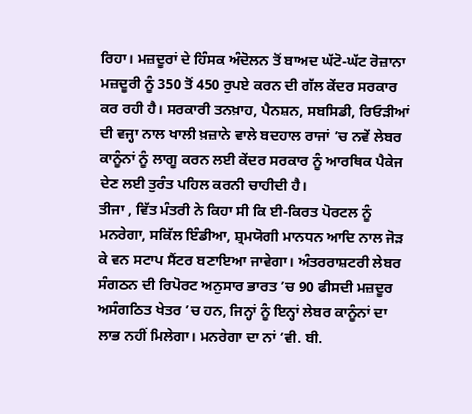ਰਿਹਾ। ਮਜ਼ਦੂਰਾਂ ਦੇ ਹਿੰਸਕ ਅੰਦੋਲਨ ਤੋਂ ਬਾਅਦ ਘੱਟੋ-ਘੱਟ ਰੋਜ਼ਾਨਾ ਮਜ਼ਦੂਰੀ ਨੂੰ 350 ਤੋਂ 450 ਰੁਪਏ ਕਰਨ ਦੀ ਗੱਲ ਕੇਂਦਰ ਸਰਕਾਰ ਕਰ ਰਹੀ ਹੈ। ਸਰਕਾਰੀ ਤਨਖ਼ਾਹ, ਪੈਨਸ਼ਨ, ਸਬਸਿਡੀ, ਰਿਓੜੀਆਂ ਦੀ ਵਜ੍ਹਾ ਨਾਲ ਖਾਲੀ ਖ਼ਜ਼ਾਨੇ ਵਾਲੇ ਬਦਹਾਲ ਰਾਜਾਂ ’ਚ ਨਵੇਂ ਲੇਬਰ ਕਾਨੂੰਨਾਂ ਨੂੰ ਲਾਗੂ ਕਰਨ ਲਈ ਕੇਂਦਰ ਸਰਕਾਰ ਨੂੰ ਆਰਥਿਕ ਪੈਕੇਜ ਦੇਣ ਲਈ ਤੁਰੰਤ ਪਹਿਲ ਕਰਨੀ ਚਾਹੀਦੀ ਹੈ।
ਤੀਜਾ , ਵਿੱਤ ਮੰਤਰੀ ਨੇ ਕਿਹਾ ਸੀ ਕਿ ਈ-ਕਿਰਤ ਪੋਰਟਲ ਨੂੰ ਮਨਰੇਗਾ, ਸਕਿੱਲ ਇੰਡੀਆ, ਸ਼੍ਰਮਯੋਗੀ ਮਾਨਧਨ ਆਦਿ ਨਾਲ ਜੋੜ ਕੇ ਵਨ ਸਟਾਪ ਸੈਂਟਰ ਬਣਾਇਆ ਜਾਵੇਗਾ। ਅੰਤਰਰਾਸ਼ਟਰੀ ਲੇਬਰ ਸੰਗਠਨ ਦੀ ਰਿਪੋਰਟ ਅਨੁਸਾਰ ਭਾਰਤ ’ਚ 90 ਫੀਸਦੀ ਮਜ਼ਦੂਰ ਅਸੰਗਠਿਤ ਖੇਤਰ ’ਚ ਹਨ, ਜਿਨ੍ਹਾਂ ਨੂੰ ਇਨ੍ਹਾਂ ਲੇਬਰ ਕਾਨੂੰਨਾਂ ਦਾ ਲਾਭ ਨਹੀਂ ਮਿਲੇਗਾ। ਮਨਰੇਗਾ ਦਾ ਨਾਂ ‘ਵੀ. ਬੀ.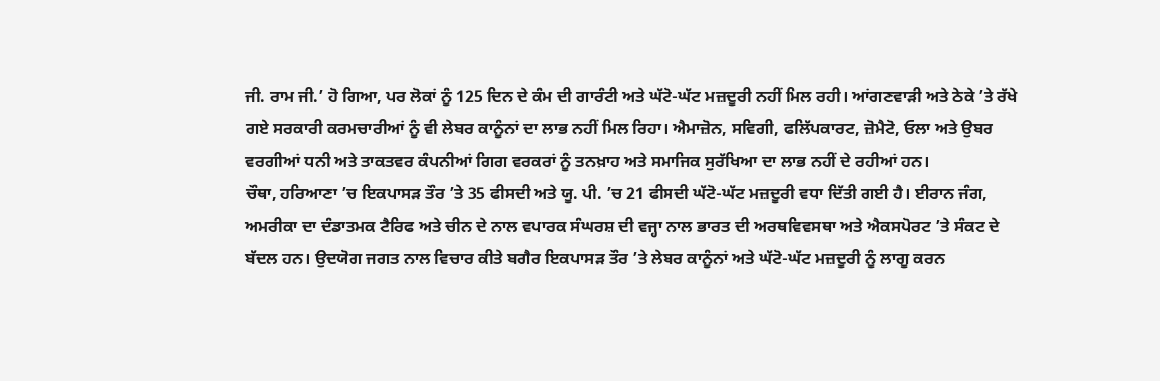ਜੀ. ਰਾਮ ਜੀ.’ ਹੋ ਗਿਆ, ਪਰ ਲੋਕਾਂ ਨੂੰ 125 ਦਿਨ ਦੇ ਕੰਮ ਦੀ ਗਾਰੰਟੀ ਅਤੇ ਘੱਟੋ-ਘੱਟ ਮਜ਼ਦੂਰੀ ਨਹੀਂ ਮਿਲ ਰਹੀ। ਆਂਗਣਵਾੜੀ ਅਤੇ ਠੇਕੇ ’ਤੇ ਰੱਖੇ ਗਏ ਸਰਕਾਰੀ ਕਰਮਚਾਰੀਆਂ ਨੂੰ ਵੀ ਲੇਬਰ ਕਾਨੂੰਨਾਂ ਦਾ ਲਾਭ ਨਹੀਂ ਮਿਲ ਰਿਹਾ। ਐਮਾਜ਼ੋਨ, ਸਵਿਗੀ, ਫਲਿੱਪਕਾਰਟ, ਜ਼ੋਮੈਟੋ, ਓਲਾ ਅਤੇ ਉਬਰ ਵਰਗੀਆਂ ਧਨੀ ਅਤੇ ਤਾਕਤਵਰ ਕੰਪਨੀਆਂ ਗਿਗ ਵਰਕਰਾਂ ਨੂੰ ਤਨਖ਼ਾਹ ਅਤੇ ਸਮਾਜਿਕ ਸੁਰੱਖਿਆ ਦਾ ਲਾਭ ਨਹੀਂ ਦੇ ਰਹੀਆਂ ਹਨ।
ਚੌਥਾ, ਹਰਿਆਣਾ ’ਚ ਇਕਪਾਸੜ ਤੌਰ ’ਤੇ 35 ਫੀਸਦੀ ਅਤੇ ਯੂ. ਪੀ. ’ਚ 21 ਫੀਸਦੀ ਘੱਟੋ-ਘੱਟ ਮਜ਼ਦੂਰੀ ਵਧਾ ਦਿੱਤੀ ਗਈ ਹੈ। ਈਰਾਨ ਜੰਗ, ਅਮਰੀਕਾ ਦਾ ਦੰਡਾਤਮਕ ਟੈਰਿਫ ਅਤੇ ਚੀਨ ਦੇ ਨਾਲ ਵਪਾਰਕ ਸੰਘਰਸ਼ ਦੀ ਵਜ੍ਹਾ ਨਾਲ ਭਾਰਤ ਦੀ ਅਰਥਵਿਵਸਥਾ ਅਤੇ ਐਕਸਪੋਰਟ ’ਤੇ ਸੰਕਟ ਦੇ ਬੱਦਲ ਹਨ। ਉਦਯੋਗ ਜਗਤ ਨਾਲ ਵਿਚਾਰ ਕੀਤੇ ਬਗੈਰ ਇਕਪਾਸੜ ਤੌਰ ’ਤੇ ਲੇਬਰ ਕਾਨੂੰਨਾਂ ਅਤੇ ਘੱਟੋ-ਘੱਟ ਮਜ਼ਦੂਰੀ ਨੂੰ ਲਾਗੂ ਕਰਨ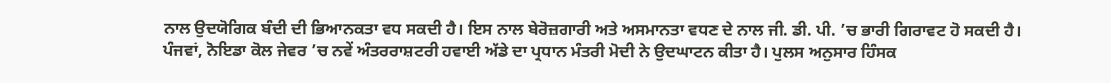ਨਾਲ ਉਦਯੋਗਿਕ ਬੰਦੀ ਦੀ ਭਿਆਨਕਤਾ ਵਧ ਸਕਦੀ ਹੈ। ਇਸ ਨਾਲ ਬੇਰੋਜ਼ਗਾਰੀ ਅਤੇ ਅਸਮਾਨਤਾ ਵਧਣ ਦੇ ਨਾਲ ਜੀ. ਡੀ. ਪੀ. ’ਚ ਭਾਰੀ ਗਿਰਾਵਟ ਹੋ ਸਕਦੀ ਹੈ।
ਪੰਜਵਾਂ, ਨੋਇਡਾ ਕੋਲ ਜੇਵਰ ’ਚ ਨਵੇਂ ਅੰਤਰਰਾਸ਼ਟਰੀ ਹਵਾਈ ਅੱਡੇ ਦਾ ਪ੍ਰਧਾਨ ਮੰਤਰੀ ਮੋਦੀ ਨੇ ਉਦਘਾਟਨ ਕੀਤਾ ਹੈ। ਪੁਲਸ ਅਨੁਸਾਰ ਹਿੰਸਕ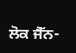ਲੋਕ ਜੈੱਨ-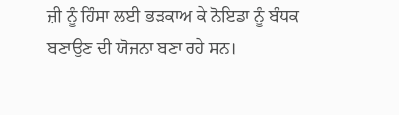ਜ਼ੀ ਨੂੰ ਹਿੰਸਾ ਲਈ ਭੜਕਾਅ ਕੇ ਨੋਇਡਾ ਨੂੰ ਬੰਧਕ ਬਣਾਉਣ ਦੀ ਯੋਜਨਾ ਬਣਾ ਰਹੇ ਸਨ।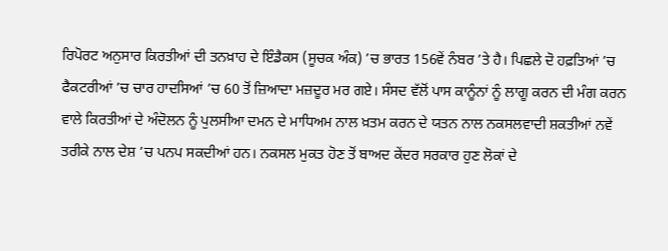ਰਿਪੋਰਟ ਅਨੁਸਾਰ ਕਿਰਤੀਆਂ ਦੀ ਤਨਖ਼ਾਹ ਦੇ ਇੰਡੈਕਸ (ਸੂਚਕ ਅੰਕ) ’ਚ ਭਾਰਤ 156ਵੇਂ ਨੰਬਰ ’ਤੇ ਹੈ। ਪਿਛਲੇ ਦੋ ਹਫ਼ਤਿਆਂ ’ਚ ਫੈਕਟਰੀਆਂ ’ਚ ਚਾਰ ਹਾਦਸਿਆਂ ’ਚ 60 ਤੋਂ ਜ਼ਿਆਦਾ ਮਜ਼ਦੂਰ ਮਰ ਗਏ। ਸੰਸਦ ਵੱਲੋਂ ਪਾਸ ਕਾਨੂੰਨਾਂ ਨੂੰ ਲਾਗੂ ਕਰਨ ਦੀ ਮੰਗ ਕਰਨ ਵਾਲੇ ਕਿਰਤੀਆਂ ਦੇ ਅੰਦੋਲਨ ਨੂੰ ਪੁਲਸੀਆ ਦਮਨ ਦੇ ਮਾਧਿਅਮ ਨਾਲ ਖ਼ਤਮ ਕਰਨ ਦੇ ਯਤਨ ਨਾਲ ਨਕਸਲਵਾਦੀ ਸ਼ਕਤੀਆਂ ਨਵੇਂ ਤਰੀਕੇ ਨਾਲ ਦੇਸ਼ ’ਚ ਪਨਪ ਸਕਦੀਆਂ ਹਨ। ਨਕਸਲ ਮੁਕਤ ਹੋਣ ਤੋਂ ਬਾਅਦ ਕੇਂਦਰ ਸਰਕਾਰ ਹੁਣ ਲੋਕਾਂ ਦੇ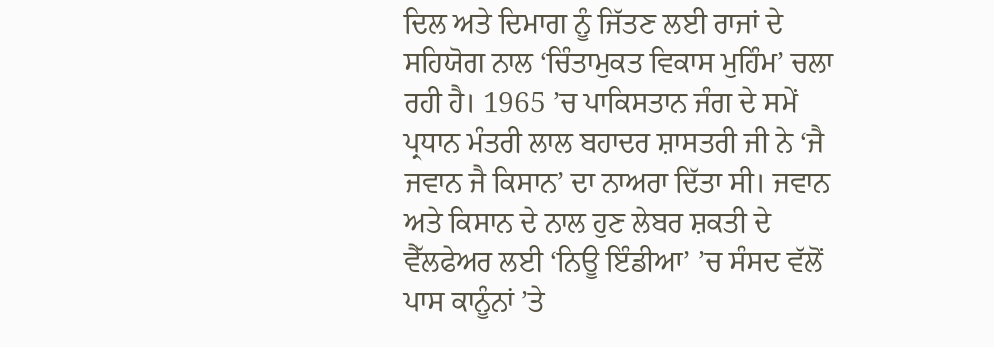ਦਿਲ ਅਤੇ ਦਿਮਾਗ ਨੂੰ ਜਿੱਤਣ ਲਈ ਰਾਜਾਂ ਦੇ ਸਹਿਯੋਗ ਨਾਲ ‘ਚਿੰਤਾਮੁਕਤ ਵਿਕਾਸ ਮੁਹਿੰਮ’ ਚਲਾ ਰਹੀ ਹੈ। 1965 ’ਚ ਪਾਕਿਸਤਾਨ ਜੰਗ ਦੇ ਸਮੇਂ ਪ੍ਰਧਾਨ ਮੰਤਰੀ ਲਾਲ ਬਹਾਦਰ ਸ਼ਾਸਤਰੀ ਜੀ ਨੇ ‘ਜੈ ਜਵਾਨ ਜੈ ਕਿਸਾਨ’ ਦਾ ਨਾਅਰਾ ਦਿੱਤਾ ਸੀ। ਜਵਾਨ ਅਤੇ ਕਿਸਾਨ ਦੇ ਨਾਲ ਹੁਣ ਲੇਬਰ ਸ਼ਕਤੀ ਦੇ ਵੈੱਲਫੇਅਰ ਲਈ ‘ਨਿਊ ਇੰਡੀਆ’ ’ਚ ਸੰਸਦ ਵੱਲੋਂ ਪਾਸ ਕਾਨੂੰਨਾਂ ’ਤੇ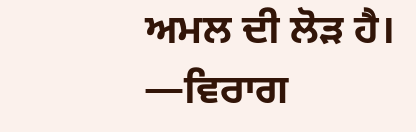ਅਮਲ ਦੀ ਲੋੜ ਹੈ।
—ਵਿਰਾਗ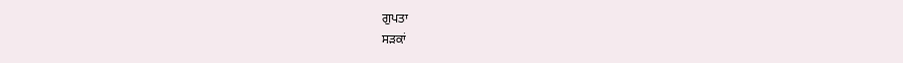ਗੁਪਤਾ
ਸੜਕਾਂ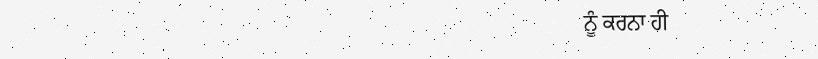ਨੂੰ ਕਰਨਾ ਹੀ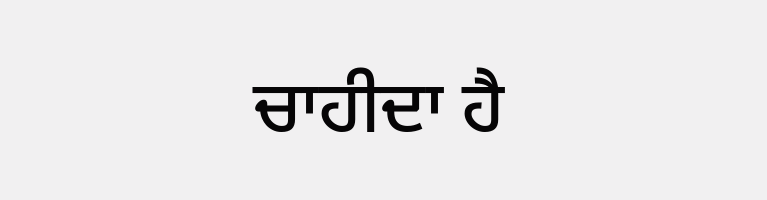ਚਾਹੀਦਾ ਹੈ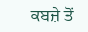ਕਬਜ਼ੇ ਤੋਂ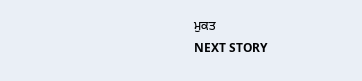ਮੁਕਤ
NEXT STORY